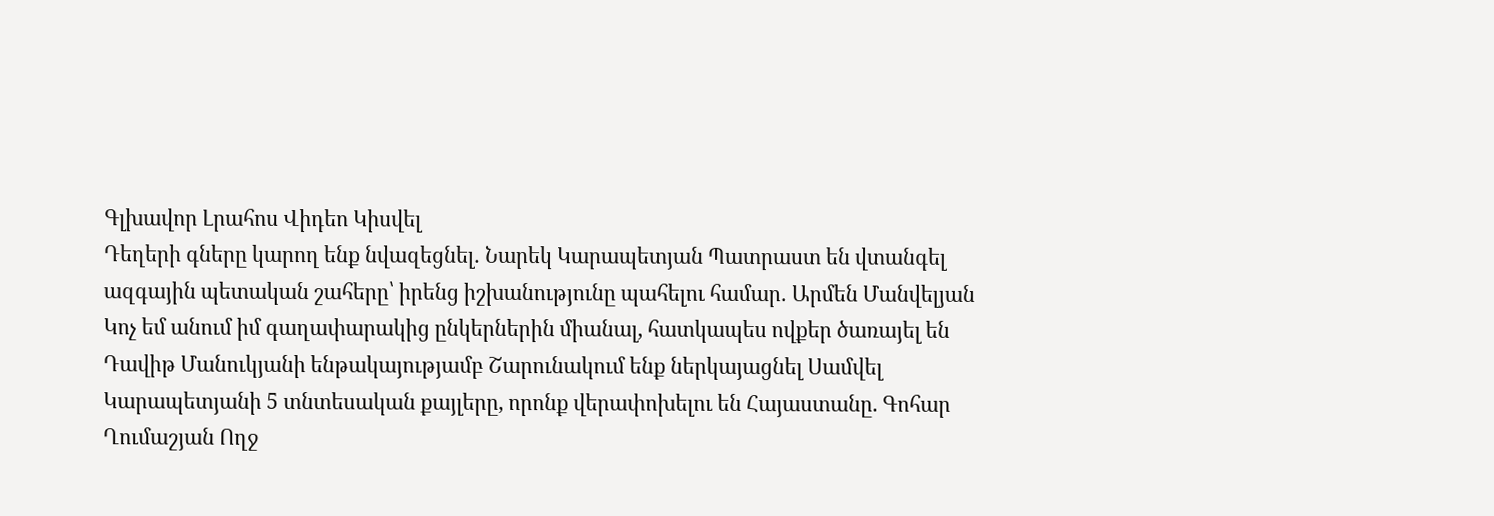Գլխավոր Լրահոս Վիդեո Կիսվել
Դեղերի գները կարող ենք նվազեցնել․ Նարեկ Կարապետյան Պատրաստ են վտանգել ազգային պետական շահերը՝ իրենց իշխանությունը պահելու համար․ Արմեն Մանվելյան Կոչ եմ անում իմ գաղափարակից ընկերներին միանալ, հատկապես ովքեր ծառայել են Դավիթ Մանուկյանի ենթակայությամբ Շարունակում ենք ներկայացնել Սամվել Կարապետյանի 5 տնտեսական քայլերը, որոնք վերափոխելու են Հայաստանը. Գոհար Ղումաշյան Ողջ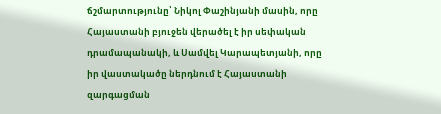ճշմարտությունը՝ Նիկոլ Փաշինյանի մասին, որը Հայաստանի բյուջեն վերածել է իր սեփական դրամապանակի, և Սամվել Կարապետյանի, որը իր վաստակածը ներդնում է Հայաստանի զարգացման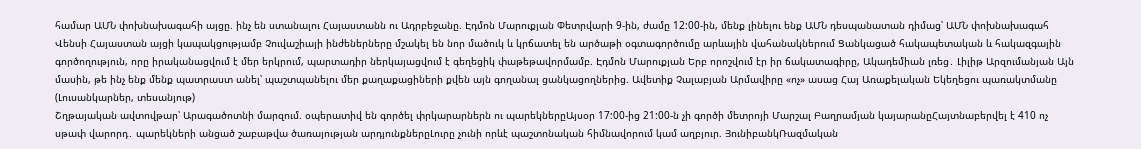համար ԱՄՆ փոխնախագահի այցը. ինչ են ստանալու Հայաստանն ու Ադրբեջանը. Էդմոն Մարուքյան Փետրվարի 9-ին, ժամը 12:00-ին, մենք լինելու ենք ԱՄՆ դեսպանատան դիմաց՝ ԱՄՆ փոխնախագահ Վենսի Հայաստան այցի կապակցությամբ Չուվաշիայի ինժեներները մշակել են նոր մածուկ և կրճատել են արծաթի օգտագործումը արևային վահանակներում Ցանկացած հակապետական և հակազգային գործողություն, որը իրականացվում է մեր երկրում, պարտադիր ներկայացվում է գեղեցիկ փաթեթավորմամբ. Էդմոն Մարուքյան Երբ որոշվում էր իր ճակատագիրը, Ակադեմիան լռեց․ Լիլիթ Արզումանյան Այն մասին, թե ինչ ենք մենք պատրաստ անել՝ պաշտպանելու մեր քաղաքացիների քվեն այն գողանալ ցանկացողներից. Ավետիք Չալաբյան Արմավիրը «ոչ» ասաց Հայ Առաքելական Եկեղեցու պառակտմանը (Լուսանկարներ, տեսանյութ)
Շղթայական ավտովթար՝ Արագածոտնի մարզում. օպերատիվ են գործել փրկարարներն ու պարեկներըԱյսօր 17:00-ից 21:00-ն չի գործի մետրոյի Մարշալ Բաղրամյան կայարանըՀայտնաբերվել է 410 ոչ սթափ վարորդ․ պարեկների անցած շաբաթվա ծառայության արդյունքներըԼուրը չունի որևէ պաշտոնական հիմնավորում կամ աղբյուր. ՅունիբանկՌազմական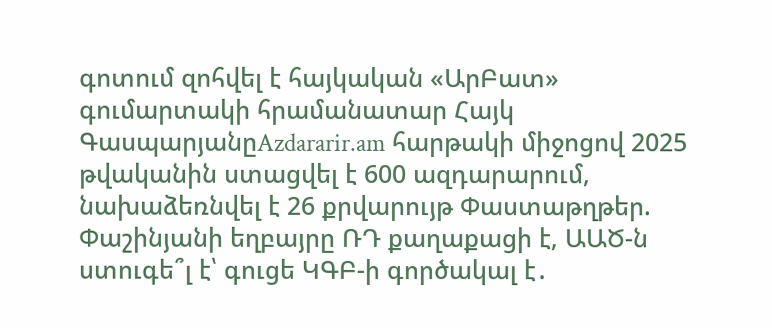գոտում զոհվել է հայկական «ԱրԲատ» գումարտակի հրամանատար Հայկ ԳասպարյանըAzdararir.am հարթակի միջոցով 2025 թվականին ստացվել է 600 ազդարարում, նախաձեռնվել է 26 քրվարույթ Փաստաթղթեր. Փաշինյանի եղբայրը ՌԴ քաղաքացի է, ԱԱԾ-ն ստուգե՞լ է՝ գուցե ԿԳԲ-ի գործակալ է․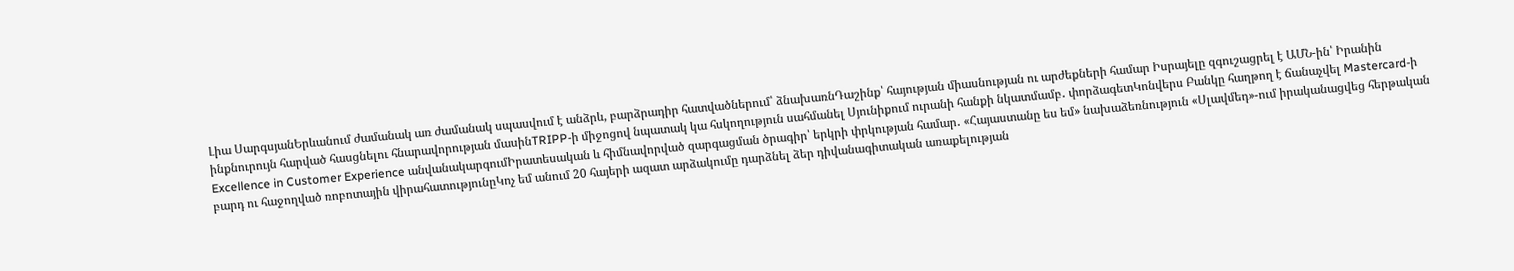Լիա ՍարգսյանԵրևանում ժամանակ առ ժամանակ սպասվում է անձրև, բարձրադիր հատվածներում՝ ձնախառնԴաշինք՝ հայության միասնության ու արժեքների համար Իսրայելը զգուշացրել է ԱՄՆ-ին՝ Իրանին ինքնուրույն հարված հասցնելու հնարավորության մասինTRIPP-ի միջոցով նպատակ կա հսկողություն սահմանել Սյունիքում ուրանի հանքի նկատմամբ․ փորձագետԿոնվերս Բանկը հաղթող է ճանաչվել Mastercard-ի Excellence in Customer Experience անվանակարգումԻրատեսական և հիմնավորված զարգացման ծրագիր՝ երկրի փրկության համար․ «Հայաստանը ես եմ» նախաձեռնություն «Սլավմեդ»-ում իրականացվեց հերթական բարդ ու հաջողված ռոբոտային վիրահատությունըԿոչ եմ անում 20 հայերի ազատ արձակումը դարձնել ձեր դիվանագիտական առաքելության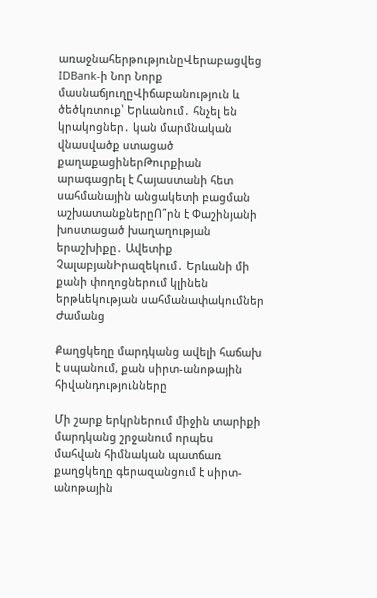առաջնահերթությունըՎերաբացվեց IDBank-ի Նոր Նորք մասնաճյուղըՎիճաբանություն և ծեծկռտուք՝ Երևանում․ հնչել են կրակոցներ․ կան մարմնական վնասվածք ստացած քաղաքացիներԹուրքիան արագացրել է Հայաստանի հետ սահմանային անցակետի բացման աշխատանքներըՈ՞րն է Փաշինյանի խոստացած խաղաղության երաշխիքը․ Ավետիք ՉալաբյանԻրազեկում․ Երևանի մի քանի փողոցներում կլինեն երթևեկության սահմանափակումներ
Ժամանց

Քաղցկեղը մարդկանց ավելի հաճախ է սպանում, քան սիրտ-անոթային հիվանդությունները

Մի շարք երկրներում միջին տարիքի մարդկանց շրջանում որպես մահվան հիմնական պատճառ քաղցկեղը գերազանցում է սիրտ-անոթային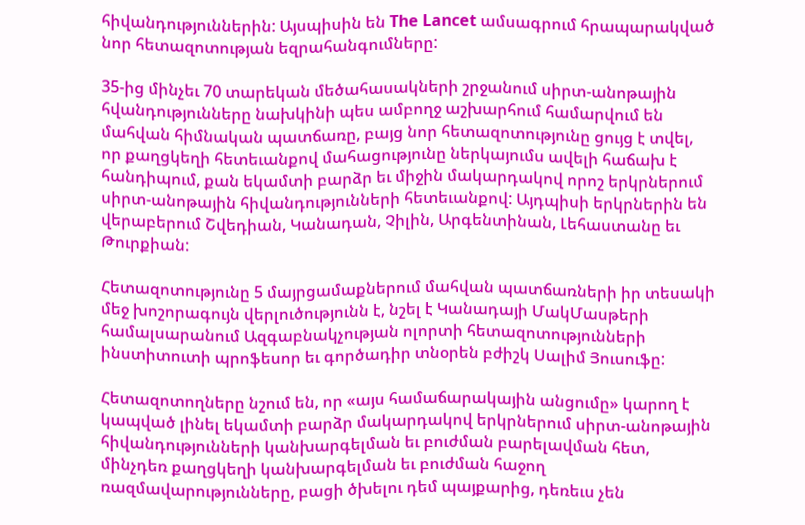հիվանդություններին: Այսպիսին են The Lancet ամսագրում հրապարակված նոր հետազոտության եզրահանգումները:

35-ից մինչեւ 70 տարեկան մեծահասակների շրջանում սիրտ-անոթային հվանդությունները նախկինի պես ամբողջ աշխարհում համարվում են մահվան հիմնական պատճառը, բայց նոր հետազոտությունը ցույց է տվել, որ քաղցկեղի հետեւանքով մահացությունը ներկայումս ավելի հաճախ է հանդիպում, քան եկամտի բարձր եւ միջին մակարդակով որոշ երկրներում սիրտ-անոթային հիվանդությունների հետեւանքով: Այդպիսի երկրներին են վերաբերում Շվեդիան, Կանադան, Չիլին, Արգենտինան, Լեհաստանը եւ Թուրքիան:

Հետազոտությունը 5 մայրցամաքներում մահվան պատճառների իր տեսակի մեջ խոշորագույն վերլուծությունն է, նշել է Կանադայի ՄակՄասթերի համալսարանում Ազգաբնակչության ոլորտի հետազոտությունների ինստիտուտի պրոֆեսոր եւ գործադիր տնօրեն բժիշկ Սալիմ Յուսուֆը:

Հետազոտողները նշում են, որ «այս համաճարակային անցումը» կարող է կապված լինել եկամտի բարձր մակարդակով երկրներում սիրտ-անոթային հիվանդությունների կանխարգելման եւ բուժման բարելավման հետ, մինչդեռ քաղցկեղի կանխարգելման եւ բուժման հաջող ռազմավարությունները, բացի ծխելու դեմ պայքարից, դեռեւս չեն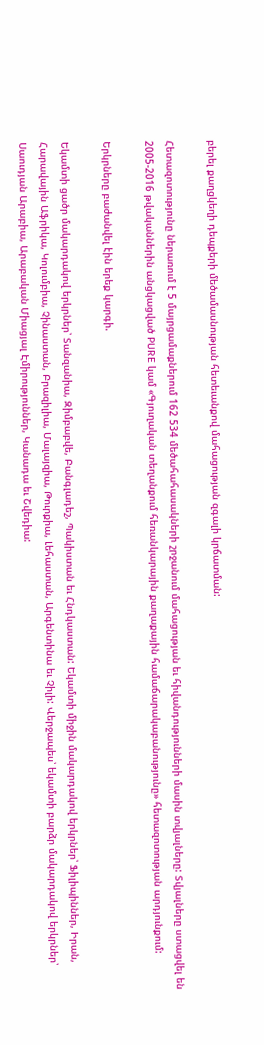բերել քաղցկեղի դեպքերի մեծամասնության հետեւանքով մահացության զգալի կրճատման:

Հետազոտությունը ներառում է 5 մայրցամաքներում 162 534 մեծահահասակների շրջանում մահացության եւ հիվանդությունների մասին տվյալները: Տվյալները ստացվել են 2005-2016 թվականներին անցկացված PURE կամ «Գյուղական տեղանքում հեռանկարային քաղաքային համաճարակաբանությունը» հետազոտության արդյունքում:

Երկրները բաժանվել էին երեք կարգի.

Եկամտի ցածր մակարդակով երկրներ՝ Տանզանիա, Զիմբաբվե, Բանգլադեշ, Պակիստան եւ Հնդկաստան: Եկամտի միջին մակարդակով երկրներ՝ Ֆիլիպիններ, Իրան, Հարավային Աֆրիկա, Կոլումբիա, Չինաստան, Բրազիլիա, Մալայզիա, Թուրքիա, Լեհաստան, Արգենտինա եւ Չիլի: Վերջապես՝ եկամտի բարձր մակարդակով երկրներ՝ Սաուդյան Արաբիա, Արաբական Միացյալ Էմիրություններ, Կանադա եւ Շվեդիա: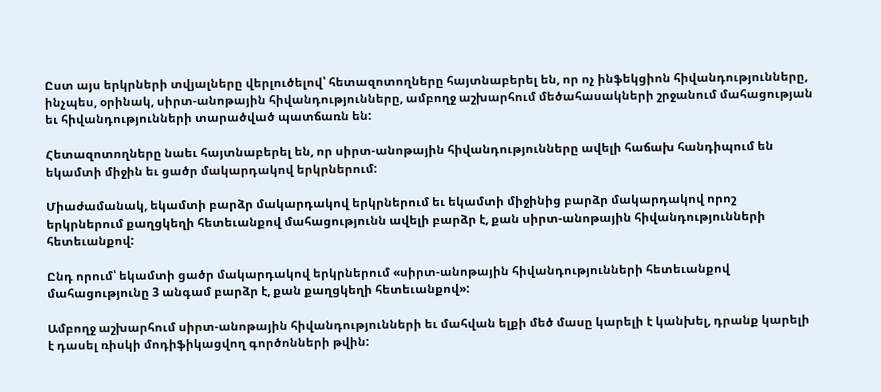Ըստ այս երկրների տվյալները վերլուծելով՝ հետազոտողները հայտնաբերել են, որ ոչ ինֆեկցիոն հիվանդությունները, ինչպես, օրինակ, սիրտ-անոթային հիվանդությունները, ամբողջ աշխարհում մեծահասակների շրջանում մահացության եւ հիվանդությունների տարածված պատճառն են:

Հետազոտողները նաեւ հայտնաբերել են, որ սիրտ-անոթային հիվանդությունները ավելի հաճախ հանդիպում են եկամտի միջին եւ ցածր մակարդակով երկրներում:

Միաժամանակ, եկամտի բարձր մակարդակով երկրներում եւ եկամտի միջինից բարձր մակարդակով որոշ երկրներում քաղցկեղի հետեւանքով մահացությունն ավելի բարձր է, քան սիրտ-անոթային հիվանդությունների հետեւանքով:

Ընդ որում՝ եկամտի ցածր մակարդակով երկրներում «սիրտ-անոթային հիվանդությունների հետեւանքով մահացությունը 3 անգամ բարձր է, քան քաղցկեղի հետեւանքով»:

Ամբողջ աշխարհում սիրտ-անոթային հիվանդությունների եւ մահվան ելքի մեծ մասը կարելի է կանխել, դրանք կարելի է դասել ռիսկի մոդիֆիկացվող գործոնների թվին: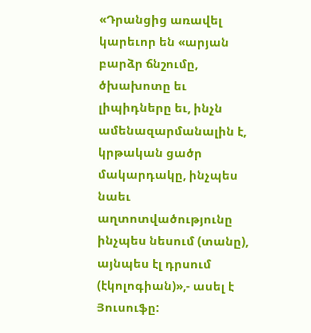«Դրանցից առավել կարեւոր են «արյան բարձր ճնշումը, ծխախոտը եւ լիպիդները եւ, ինչն ամենազարմանալին է, կրթական ցածր մակարդակը, ինչպես նաեւ աղտոտվածությունը ինչպես նեսում (տանը), այնպես էլ դրսում (էկոլոգիան)»,- ասել է Յուսուֆը: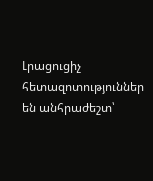Լրացուցիչ հետազոտություններ են անհրաժեշտ՝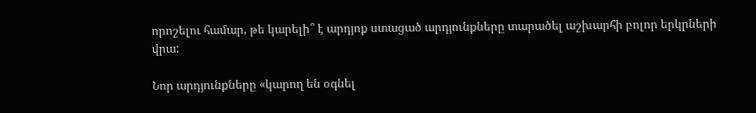որոշելու համար, թե կարելի՞ է արդյոք ստացած արդյունքները տարածել աշխարհի բոլոր երկրների վրա:

Նոր արդյունքները «կարող են օգնել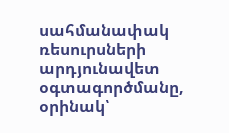սահմանափակ ռեսուրսների արդյունավետ օգտագործմանը, օրինակ՝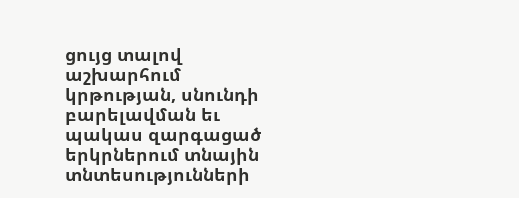ցույց տալով աշխարհում կրթության, սնունդի բարելավման եւ պակաս զարգացած երկրներում տնային տնտեսությունների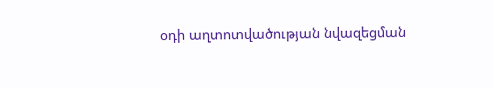օդի աղտոտվածության նվազեցման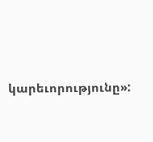կարեւորությունը»: